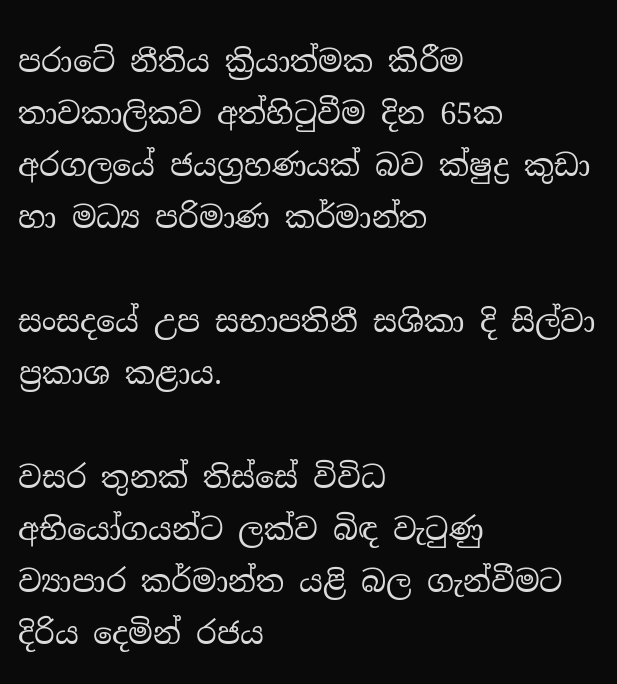පරාටේ නීතිය ක්‍රියාත්මක කිරීම තාවකාලිකව අත්හිටුවීම දින 65ක අරගලයේ ජයග්‍රහණයක් බව ක්ෂුද්‍ර කුඩා හා මධ්‍ය පරිමාණ කර්මාන්ත

සංසදයේ උප සභාපතිනී සශිකා දි සිල්වා ප්‍රකාශ කළාය.

වසර තුනක් තිස්සේ විවිධ අභියෝගයන්ට ලක්ව බිඳ වැටුණු ව්‍යාපාර කර්මාන්ත යළි බල ගැන්වීමට දිරිය දෙමින් රජය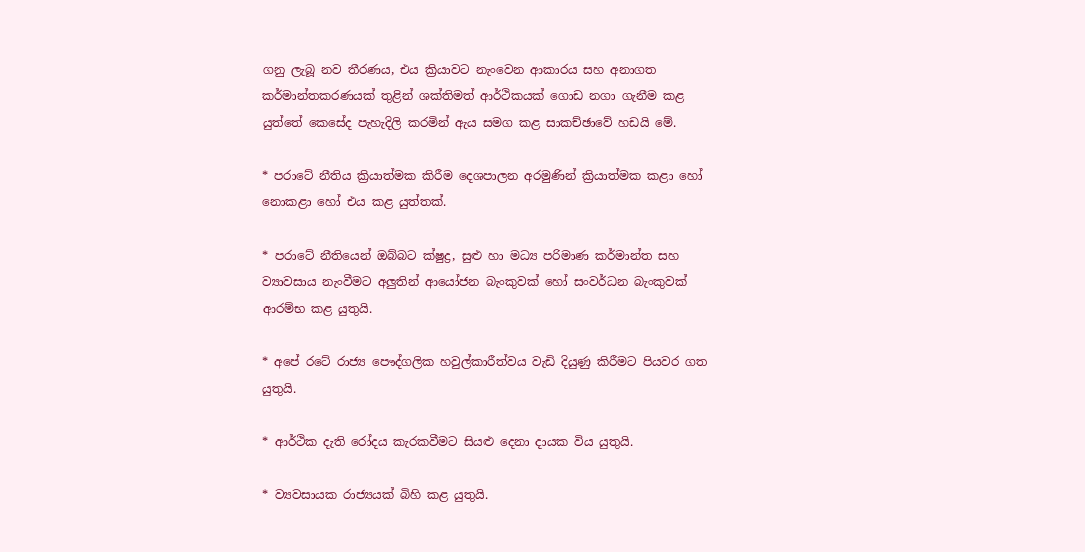ගනු ලැබූ නව තීරණය, එය ක්‍රියාවට නැංවෙන ආකාරය සහ අනාගත කර්මාන්තකරණයක් තුළින් ශක්තිමත් ආර්ථිකයක් ගොඩ නගා ගැනීම කළ යුත්තේ කෙසේද පැහැදිලි කරමින් ඇය සමග කළ සාකච්ඡාවේ හඩයි මේ.

* පරාටේ නීතිය ක්‍රියාත්මක කිරීම දෙශපාලන අරමුණින් ක්‍රියාත්මක කළා හෝ නොකළා හෝ එය කළ යුත්තක්.

* පරාටේ නීතියෙන් ඔබ්බට ක්ෂුද්‍ර, සුළු හා මධ්‍ය පරිමාණ කර්මාන්ත සහ ව්‍යාවසාය නැංවීමට අලුතින් ආයෝජන බැංකුවක් හෝ සංවර්ධන බැංකුවක් ආරම්භ කළ යුතුයි.

* අපේ රටේ රාජ්‍ය පෞද්ගලික හවුල්කාරීත්වය වැඩි දියුණු කිරීමට පියවර ගත යුතුයි.

* ආර්ථික දැති රෝදය කැරකවීමට සියළු දෙනා දායක විය යුතුයි.

* ව්‍යවසායක රාජ්‍යයක් බිහි කළ යුතුයි.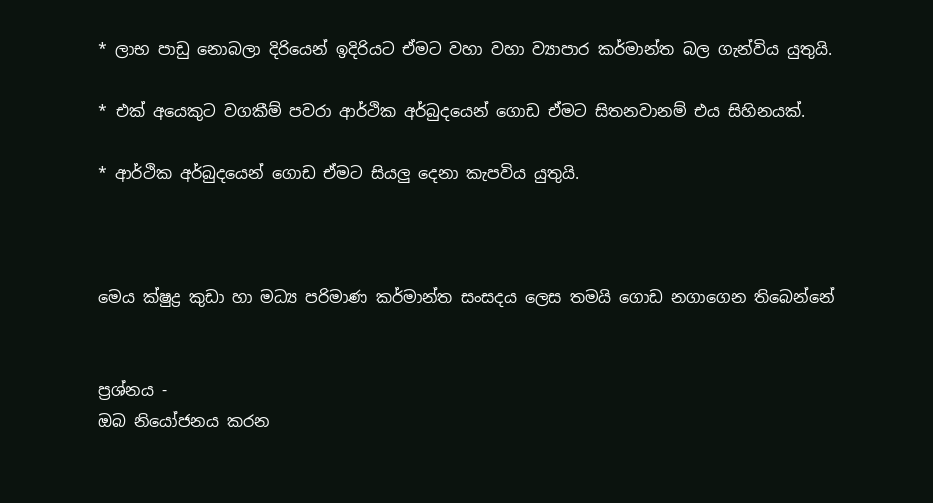* ලාභ පාඩු නොබලා දිරියෙන් ඉදිරියට ඒමට වහා වහා ව්‍යාපාර කර්මාන්ත බල ගැන්විය යුතුයි.

* එක් අයෙකුට වගකීම් පවරා ආර්ථික අර්බුදයෙන් ගොඩ ඒමට සිතනවානම් එය සිහිනයක්.

* ආර්ථික අර්බුදයෙන් ගොඩ ඒමට සියලු දෙනා කැපවිය යුතුයි.



මෙය ක්ෂුද්‍ර කුඩා හා මධ්‍ය පරිමාණ කර්මාන්ත සංසදය ලෙස තමයි ගොඩ නගාගෙන තිබෙන්නේ


ප්‍රශ්නය -
ඔබ නියෝජනය කරන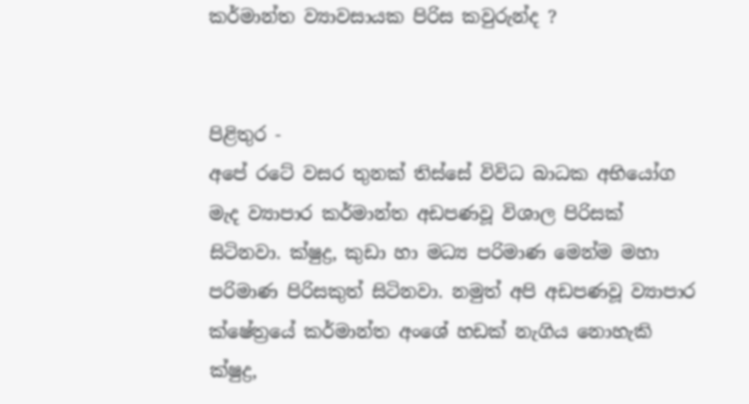කර්මාන්ත ව්‍යාවසායක පිරිස කවුරුන්ද ?


පිළිතුර -
අපේ රටේ වසර තුනක් තිස්සේ විවිධ බාධක අභියෝග මැද ව්‍යාපාර කර්මාන්ත අඩපණවූ විශාල පිරිසක් සිටිනවා. ක්ෂුද්‍ර, කුඩා හා මධ්‍ය පරිමාණ මෙන්ම මහා පරිමාණ පිරිසකුත් සිටිනවා. නමුත් අපි අඩපණවූ ව්‍යාපාර ක්ෂේත්‍රයේ කර්මාන්ත අංශේ හඩක් නැගිය නොහැකි ක්ෂුද්‍ර,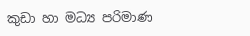කුඩා හා මධ්‍ය පරිමාණ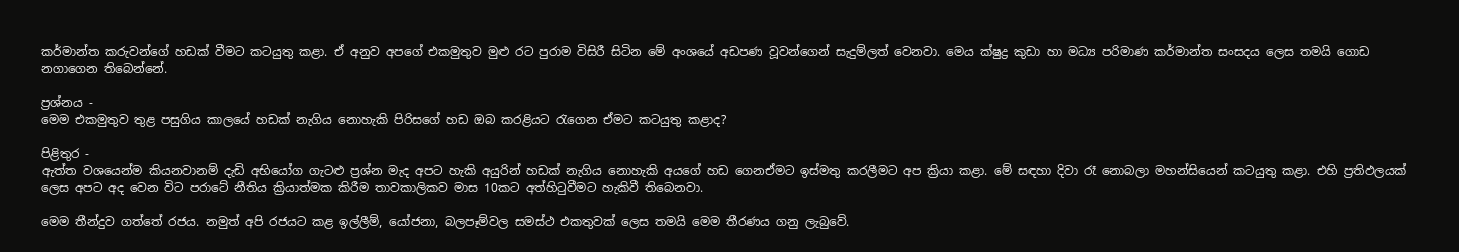කර්මාන්ත කරුවන්ගේ හඩක් වීමට කටයුතු කළා. ඒ අනුව අපගේ එකමුතුව මුළු රට පුරාම විසිරී සිටින මේ අංශයේ අඩපණ වූවන්ගෙන් සැදුම්ලත් වෙනවා. මෙය ක්ෂුද්‍ර කුඩා හා මධ්‍ය පරිමාණ කර්මාන්ත සංසදය ලෙස තමයි ගොඩ නගාගෙන තිබෙන්නේ.

ප්‍රශ්නය -
මෙම එකමුතුව තුළ පසුගිය කාලයේ හඩක් නැගිය නොහැකි පිරිසගේ හඩ ඔබ කරළියට රැගෙන ඒමට කටයුතු කළාද?

පිළිතුර -
ඇත්ත වශයෙන්ම කියනවානම් දැඩි අභියෝග ගැටළු ප්‍රශ්න මැද අපට හැකි අයුරින් හඩක් නැගිය නොහැකි අයගේ හඩ ගෙනඒමට ඉස්මතු කරලීමට අප ක්‍රියා කළා. මේ සඳහා දිවා රෑ නොබලා මහන්සියෙන් කටයුතු කළා. එහි ප්‍රතිඵලයක් ලෙස අපට අද වෙන විට පරාටේ නීතිය ක්‍රියාත්මක කිරීම තාවකාලිකව මාස 10කට අත්හිටුවීමට හැකිවී තිබෙනවා.

මෙම තීන්දුව ගත්තේ රජය. නමුත් අපි රජයට කළ ඉල්ලීම්, යෝජනා, බලපෑම්වල සමස්ථ එකතුවක් ලෙස තමයි මෙම තීරණය ගනු ලැබුවේ.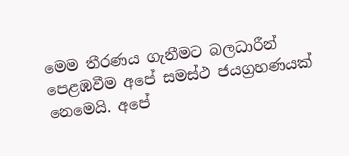මෙම තීරණය ගැනීමට බලධාරීන් පෙළඹවීම අපේ සමස්ථ ජයග්‍රහණයක් නෙමෙයි. අපේ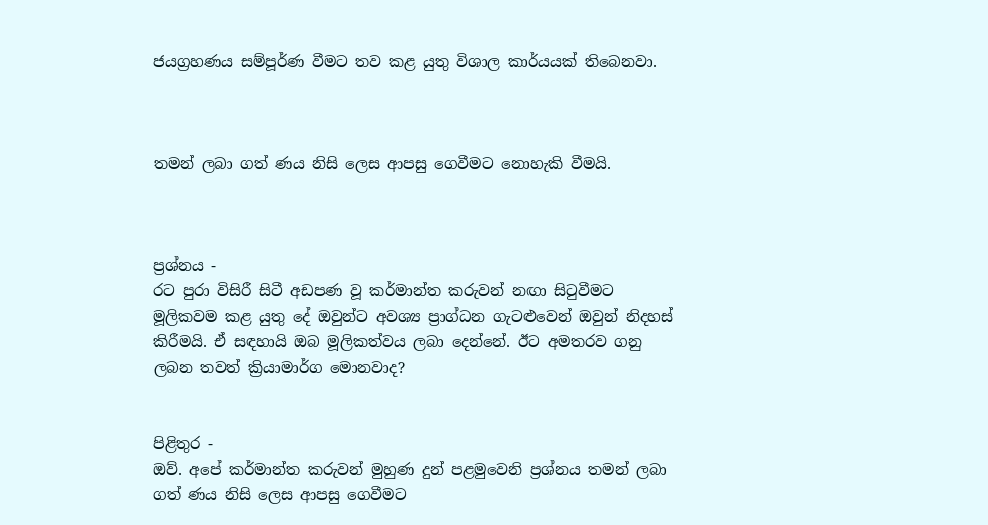ජයග්‍රහණය සම්පූර්ණ වීමට තව කළ යුතු විශාල කාර්යයක් තිබෙනවා.



තමන් ලබා ගත් ණය නිසි ලෙස ආපසු ගෙවීමට නොහැකි වීමයි.



ප්‍රශ්නය -
රට පුරා විසිරී සිටී අඩපණ වූ කර්මාන්ත කරුවන් නඟා සිටුවීමට මූලිකවම කළ යුතු දේ ඔවුන්ට අවශ්‍ය ප්‍රාග්ධන ගැටළුවෙන් ඔවුන් නිදහස් කිරීමයි. ඒ සඳහායි ඔබ මූලිකත්වය ලබා දෙන්නේ. ඊට අමතරව ගනු ලබන තවත් ක්‍රියාමාර්ග මොනවාද?


පිළිතුර -
ඔව්. අපේ කර්මාන්ත කරුවන් මුහුණ දුන් පළමුවෙනි ප්‍රශ්නය තමන් ලබා ගත් ණය නිසි ලෙස ආපසු ගෙවීමට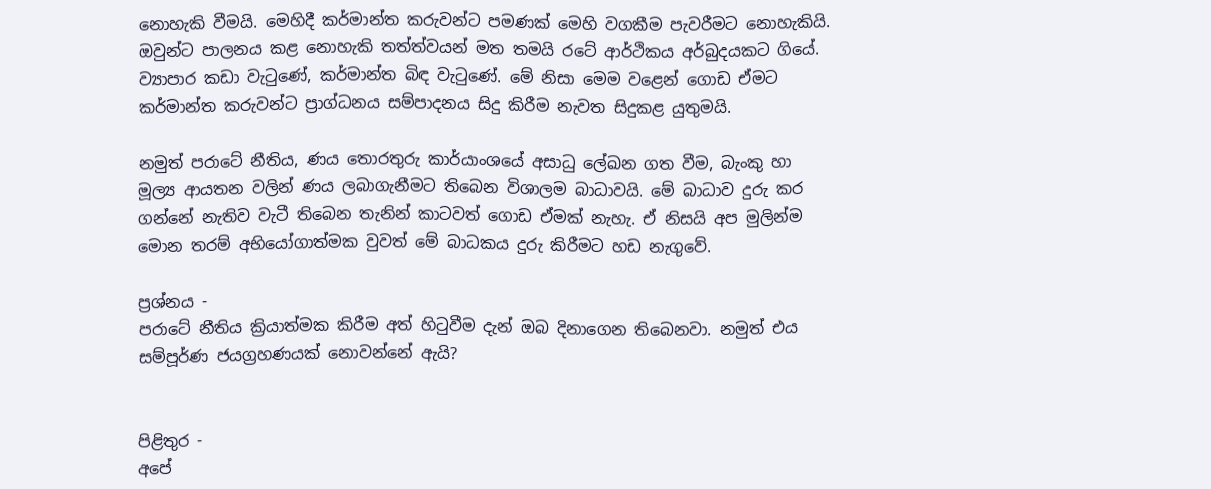නොහැකි වීමයි. මෙහිදී කර්මාන්ත කරුවන්ට පමණක් මෙහි වගකීම පැවරීමට නොහැකියි. ඔවුන්ට පාලනය කළ නොහැකි තත්ත්වයන් මත තමයි රටේ ආර්ථිකය අර්බුදයකට ගියේ. ව්‍යාපාර කඩා වැටුණේ, කර්මාන්ත බිඳ වැටුණේ. මේ නිසා මෙම වළෙන් ගොඩ ඒමට කර්මාන්ත කරුවන්ට ප්‍රාග්ධනය සම්පාදනය සිදු කිරීම නැවත සිදුකළ යුතුමයි.

නමුත් පරාටේ නීතිය, ණය තොරතුරු කාර්යාංශයේ අසාධු ලේඛන ගත වීම, බැංකු හා මූල්‍ය ආයතන වලින් ණය ලබාගැනීමට තිබෙන විශාලම බාධාවයි. මේ බාධාව දුරු කර ගන්නේ නැතිව වැටී තිබෙන තැනින් කාටවත් ගොඩ ඒමක් නැහැ. ඒ නිසයි අප මුලින්ම මොන තරම් අභියෝගාත්මක වුවත් මේ බාධකය දුරු කිරීමට හඩ නැගුවේ.

ප්‍රශ්නය -
පරාටේ නීතිය ක්‍රියාත්මක කිරීම අත් හිටුවීම දැන් ඔබ දිනාගෙන තිබෙනවා. නමුත් එය සම්පූර්ණ ජයග්‍රහණයක් නොවන්නේ ඇයි?


පිළිතුර -
අපේ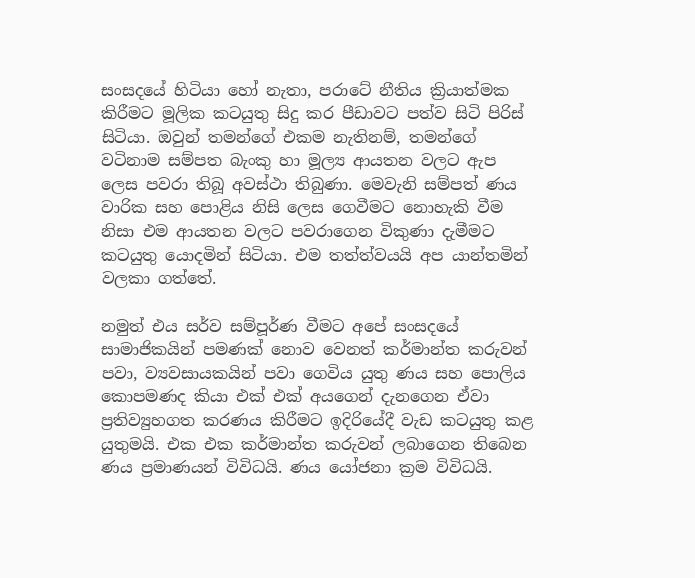සංසදයේ හිටියා හෝ නැතා, පරාටේ නීතිය ක්‍රියාත්මක  කිරීමට මූලික කටයුතු සිදු කර පීඩාවට පත්ව සිටි පිරිස් සිටියා. ඔවුන් තමන්ගේ එකම නැතිනම්, තමන්ගේ වටිනාම සම්පත බැංකු හා මූල්‍ය ආයතන වලට ඇප ලෙස පවරා තිබූ අවස්ථා තිබුණා. මෙවැනි සම්පත් ණය වාරික සහ පොළිය නිසි ලෙස ගෙවීමට නොහැකි වීම නිසා එම ආයතන වලට පවරාගෙන විකුණා දැමීමට කටයුතු යොදමින් සිටියා. එම තත්ත්වයයි අප යාන්තමින් වලකා ගත්තේ.

නමුත් එය සර්ව සම්පූර්ණ වීමට අපේ සංසදයේ සාමාජිකයින් පමණක් නොව වෙනත් කර්මාන්ත කරුවන් පවා, ව්‍යවසායකයින් පවා ගෙවිය යුතු ණය සහ පොලිය කොපමණද කියා එක් එක් අයගෙන් දැනගෙන ඒවා ප්‍රතිව්‍යුහගත කරණය කිරීමට ඉදිරියේදී වැඩ කටයුතු කළ යුතුමයි. එක එක කර්මාන්ත කරුවන් ලබාගෙන තිබෙන ණය ප්‍රමාණයන් විවිධයි. ණය යෝජනා ක්‍රම විවිධයි.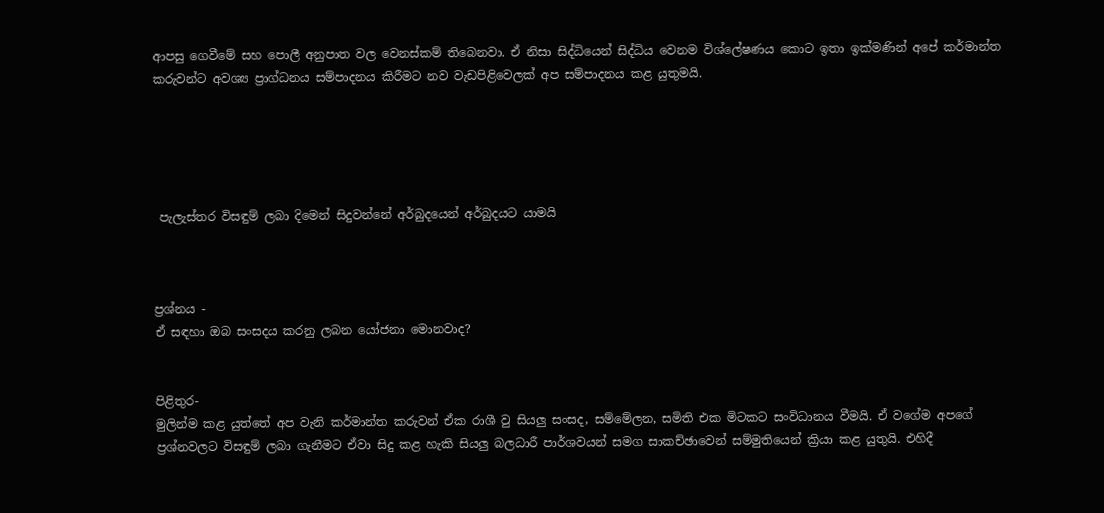ආපසු ගෙවීමේ සහ පොලී අනුපාත වල වෙනස්කම් තිබෙනවා. ඒ නිසා සිද්ධියෙන් සිද්ධිය වෙනම විශ්ලේෂණය කොට ඉතා ඉක්මණින් අපේ කර්මාන්ත කරුවන්ට අවශ්‍ය ප්‍රාග්ධනය සම්පාදනය කිරීමට නව වැඩපිළිවෙලක් අප සම්පාදනය කළ යුතුමයි.





 පැලැස්තර විසඳුම් ලබා දිමෙන් සිදුවන්නේ අර්බුදයෙන් අර්බුදයට යාමයි



ප්‍රශ්නය -
ඒ සඳහා ඔබ සංසදය කරනු ලබන යෝජනා මොනවාද?


පිළිතුර-
මුලින්ම කළ යුත්තේ අප වැනි කර්මාන්ත කරුවන් ඒක රාශී වු සියලු සංසද, සම්මේලන, සමිති එක මිටකට සංවිධානය වීමයි. ඒ වගේම අපගේ ප්‍රශ්නවලට විසඳුම් ලබා ගැනීමට ඒවා සිදු කළ හැකි සියලු බලධාරී පාර්ශවයන් සමග සාකච්ඡාවෙන් සම්මුතියෙන් ක්‍රියා කළ යුතුයි. එහිදී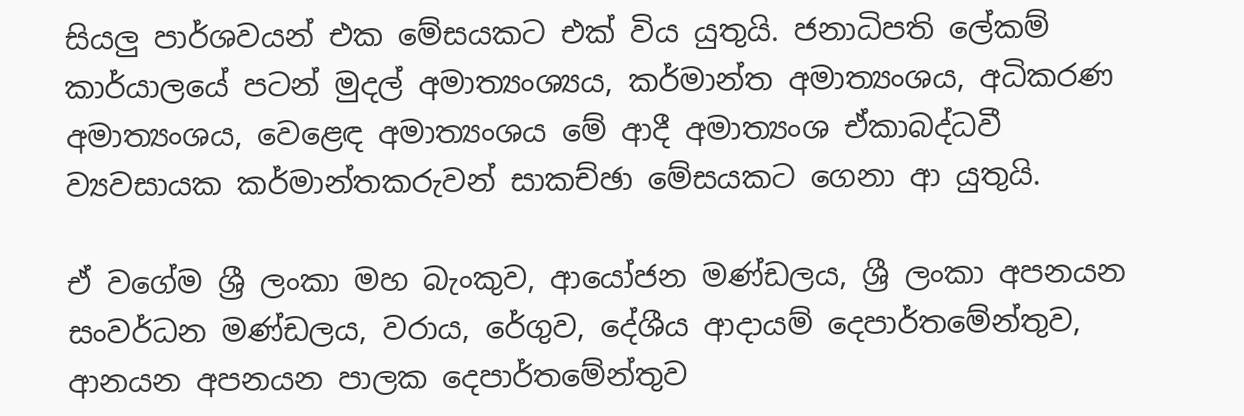සියලු පාර්ශවයන් එක මේසයකට එක් විය යුතුයි. ජනාධිපති ලේකම් කාර්යාලයේ පටන් මුදල් අමාත්‍යංශ්‍යය, කර්මාන්ත අමාත්‍යංශය, අධිකරණ අමාත්‍යංශය, වෙළෙඳ අමාත්‍යංශය මේ ආදී අමාත්‍යංශ ඒකාබද්ධවී ව්‍යවසායක කර්මාන්තකරුවන් සාකච්ඡා මේසයකට ගෙනා ආ යුතුයි.

ඒ වගේම ශ්‍රී ලංකා මහ බැංකුව, ආයෝජන මණ්ඩලය, ශ්‍රී ලංකා අපනයන සංවර්ධන මණ්ඩලය, වරාය, රේගුව, දේශීය ආදායම් දෙපාර්තමේන්තුව, ආනයන අපනයන පාලක දෙපාර්තමේන්තුව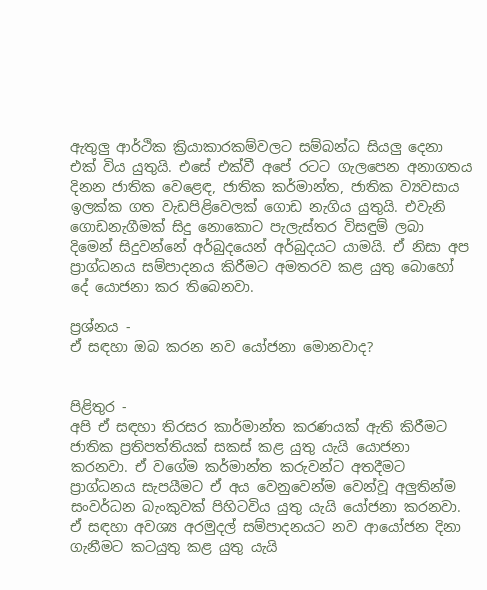ඇතුලු ආර්ථික ක්‍රියාකාරකම්වලට සම්බන්ධ සියලු දෙනා එක් විය යුතුයි. එසේ එක්වී අපේ රටට ගැලපෙන අනාගතය දිනන ජාතික වෙළෙඳ, ජාතික කර්මාන්ත, ජාතික ව්‍යවසාය ඉලක්ක ගත වැඩපිළිවෙලක් ගොඩ නැගිය යුතුයි. එවැනි ගොඩනැගීමක් සිදු නොකොට පැලැස්තර විසඳුම් ලබා දිමෙන් සිදුවන්නේ අර්බුදයෙන් අර්බුදයට යාමයි. ඒ නිසා අප ප්‍රාග්ධනය සම්පාදනය කිරීමට අමතරව කළ යුතු බොහෝ දේ යොජනා කර තිබෙනවා.

ප්‍රශ්නය -
ඒ සඳහා ඔබ කරන නව යෝජනා මොනවාද?


පිළිතුර -
අපි ඒ සඳහා තිරසර කාර්මාන්ත කරණයක් ඇති කිරීමට ජාතික ප්‍රතිපත්තියක් සකස් කළ යුතු යැයි යොජනා කරනවා. ඒ වගේම කර්මාන්ත කරුවන්ට අතදීමට ප්‍රාග්ධනය සැපයීමට ඒ අය වෙනුවෙන්ම වෙන්වූ අලුතින්ම සංවර්ධන බැංකුවක් පිහිටවිය යුතු යැයි යෝජනා කරනවා. ඒ සඳහා අවශ්‍ය අරමුදල් සම්පාදනයට නව ආයෝජන දිනා ගැනීමට කටයුතු කළ යුතු යැයි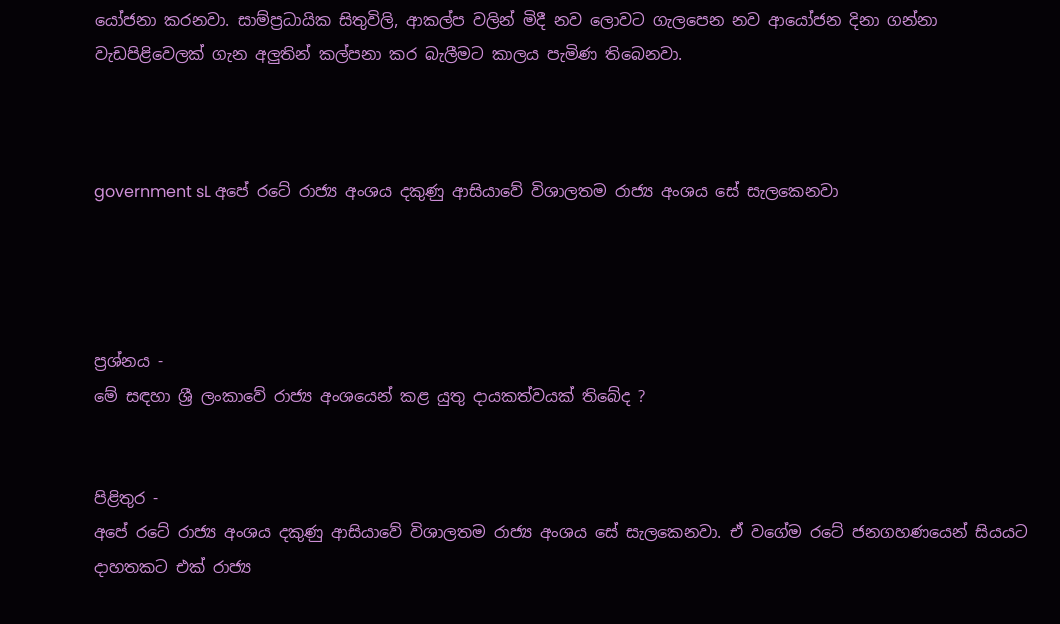යෝජනා කරනවා. සාම්ප්‍රධායික සිතුවිලි, ආකල්ප වලින් මිදී නව ලොවට ගැලපෙන නව ආයෝජන දිනා ගන්නා වැඩපිළිවෙලක් ගැන අලුතින් කල්පනා කර බැලීමට කාලය පැමිණ තිබෙනවා.



government sL අපේ රටේ රාජ්‍ය අංශය දකුණු ආසියාවේ විශාලතම රාජ්‍ය අංශය සේ සැලකෙනවා




ප්‍රශ්නය -
මේ සඳහා ශ්‍රී ලංකාවේ රාජ්‍ය අංශයෙන් කළ යුතු දායකත්වයක් තිබේද ?


පිළිතුර -
අපේ රටේ රාජ්‍ය අංශය දකුණු ආසියාවේ විශාලතම රාජ්‍ය අංශය සේ සැලකෙනවා. ඒ වගේම රටේ ජනගහණයෙන් සියයට දාහතකට එක් රාජ්‍ය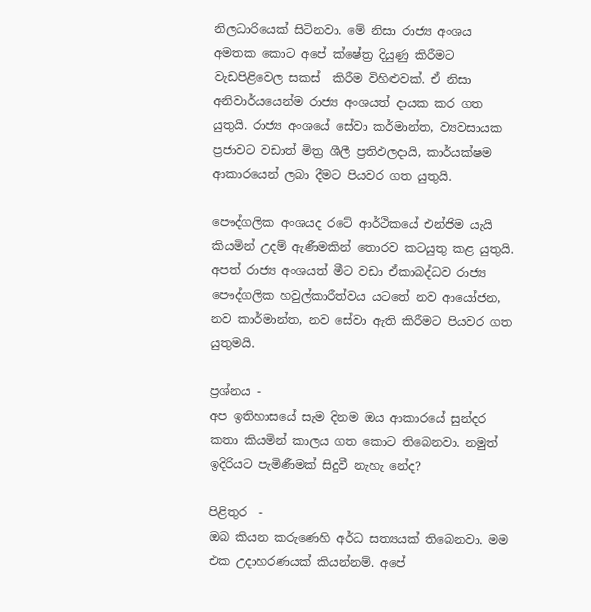නිලධාරියෙක් සිටිනවා. මේ නිසා රාජ්‍ය අංශය අමතක කොට අපේ ක්ෂේත්‍ර දියුණු කිරීමට වැඩපිළිවෙල සකස්  කිරීම විහිළුවක්. ඒ නිසා අනිවාර්යයෙන්ම රාජ්‍ය අංශයත් දායක කර ගත යුතුයි. රාජ්‍ය අංශයේ සේවා කර්මාන්ත, ව්‍යවසායක ප්‍රජාවට වඩාත් මිත්‍ර ශීලී ප්‍රතිඵලදායි, කාර්යක්ෂම ආකාරයෙන් ලබා දීමට පියවර ගත යුතුයි.

පෞද්ගලික අංශයද රටේ ආර්ථිකයේ එන්ජිම යැයි කියමින් උදම් ඇණීමකින් තොරව කටයුතු කළ යුතුයි. අපත් රාජ්‍ය අංශයත් මීට වඩා ඒකාබද්ධව රාජ්‍ය පෞද්ගලික හවුල්කාරීත්වය යටතේ නව ආයෝජන, නව කාර්මාන්ත, නව සේවා ඇති කිරීමට පියවර ගත යුතුමයි.

ප්‍රශ්නය -
අප ඉතිහාසයේ සැම දිනම ඔය ආකාරයේ සුන්දර කතා කියමින් කාලය ගත කොට තිබෙනවා. නමුත් ඉදිරියට පැමිණීමක් සිදුවී නැහැ නේද?

පිළිතුර  -
ඔබ කියන කරුණෙහි අර්ධ සත්‍යයක් තිබෙනවා. මම එක උදාහරණයක් කියන්නම්. අපේ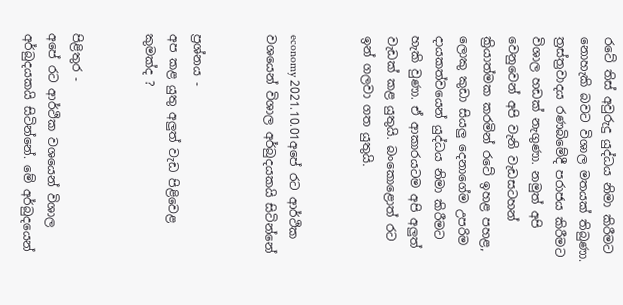රටේ තිස් අවුරුදු යුද්ධය නිමා කිරීමට නොහැකි බවට විශාල මතයක් තිබුණා. ත්‍රස්ත්‍රවාදය රණබිමේදී පරාජය කිරීමට විශාල හඩක් නැගුණා. නමුත් අපි වෙනුවෙන් අපි වැනි වැඩසටහන් ක්‍රියාත්මක කරමින් රටේ ඉහළ පහළ, ලොකු කුඩා සියලු දෙනාගේම උපරිම දායකත්වයෙන් යුද්ධය නිමා කිරීමට හැකි වුණා. ඒ ආකාරයටම අපි අලුත් වැඩක් කළ යුතුයි. බංකොළොත් රට ඉන් ගලවා ගත යුතුයි.


economy 2021.10.01අපේ රට ආර්ථික වශයෙන් විශාල අර්බුදයකයි සිටින්නේ


ප්‍රශ්නය -
අප කළ යුතු අලුත් වැඩ පිළිවෙළ කුමක්ද ?


පිළිතුර -
අපේ රට ආර්ථික වශයෙන් විශාල අර්බුදයකයි සිටින්නේ. මේ අර්බුදයෙන්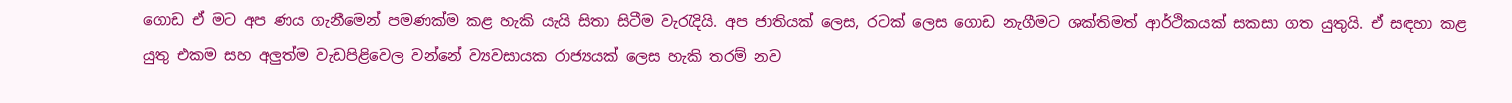ගොඩ ඒ මට අප ණය ගැනීමෙන් පමණක්ම කළ හැකි යැයි සිතා සිටීම වැරැදියි. අප ජාතියක් ලෙස, රටක් ලෙස ගොඩ නැගීමට ශක්තිමත් ආර්ථිකයක් සකසා ගත යුතුයි. ඒ සඳහා කළ යුතු එකම සහ අලුත්ම වැඩපිළිවෙල වන්නේ ව්‍යවසායක රාජ්‍යයක් ලෙස හැකි තරම් නව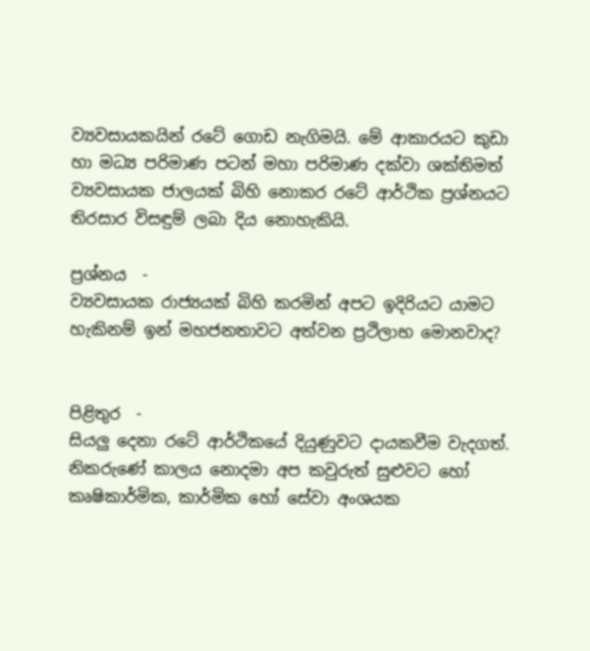ව්‍යවසායකයින් රටේ ගොඩ නැගිමයි. මේ ආකාරයට කුඩා හා මධ්‍ය පරිමාණ පටන් මහා පරිමාණ දක්වා ශක්තිමත් ව්‍යවසායක ජාලයක් බිහි නොකර රටේ ආර්ථික ප්‍රශ්නයට තිරසාර විසඳුම් ලබා දිය නොහැකියි.

ප්‍රශ්නය  -
ව්‍යවසායක රාජ්‍යයක් බිහි කරමින් අපට ඉදිරියට යාමට හැකිනම් ඉන් මහජනතාවට අත්වන ප්‍රථිලාභ මොනවාද?


පිළිතුර  -
සියලු දෙනා රටේ ආර්ථිකයේ දියුණුවට දායකවීම වැදගත්. නිකරුණේ කාලය නොදමා අප කවුරුත් සුළුවට හෝ කෘෂිකාර්මික, කාර්මික හෝ සේවා අංශයක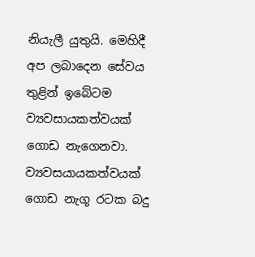නියැලී යුතුයි. මෙහිදී අප ලබාදෙන සේවය තුළින් ඉබේටම ව්‍යවසායකත්වයක් ගොඩ නැගෙනවා. ව්‍යවසයායකත්වයක් ගොඩ නැගූ රටක බදු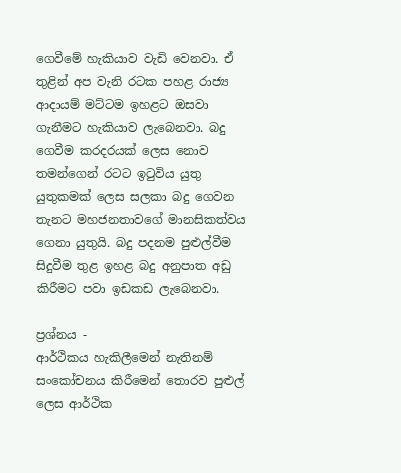ගෙවීමේ හැකියාව වැඩි වෙනවා. ඒ තුළින් අප වැනි රටක පහළ රාජ්‍ය ආදායම් මට්ටම ඉහළට ඔසවා ගැනීමට හැකියාව ලැබෙනවා. බදු ගෙවීම කරදරයක් ලෙස නොව තමන්ගෙන් රටට ඉටුවිය යුතු යුතුකමක් ලෙස සලකා බදු ගෙවන තැනට මහජනතාවගේ මානසිකත්වය ගෙනා යුතුයි. බදු පදනම පුළුල්වීම සිදුවීම තුළ ඉහළ බදු අනුපාත අඩු කිරීමට පවා ඉඩකඩ ලැබෙනවා.

ප්‍රශ්නය -
ආර්ථිකය හැකිලීමෙන් නැතිනම් සංකෝචනය කිරීමෙන් තොරව පුළුල් ලෙස ආර්ථික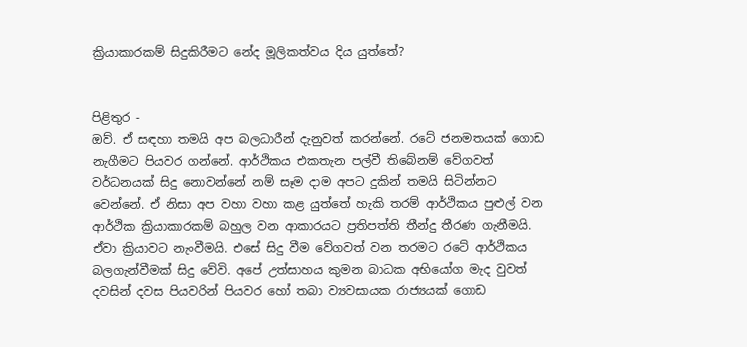ක්‍රියාකාරකම් සිදුකිරීමට නේද මූලිකත්වය දිය යුත්තේ?


පිළිතුර -
ඔව්. ඒ සඳහා තමයි අප බලධාරීන් දැනුවත් කරන්නේ. රටේ ජනමතයක් ගොඩ නැගීමට පියවර ගන්නේ. ආර්ථිකය එකතැන පල්වී තිබේනම් වේගවත් වර්ධනයක් සිදු නොවන්නේ නම් සෑම දාම අපට දුකින් තමයි සිටින්නට වෙන්නේ. ඒ නිසා අප වහා වහා කළ යුත්තේ හැකි තරම් ආර්ථිකය පුළුල් වන ආර්ථික ක්‍රියාකාරකම් බහුල වන ආකාරයට ප්‍රතිපත්ති තීන්දු තීරණ ගැනීමයි. ඒවා ක්‍රියාවට නැංවීමයි. එසේ සිදු වීම වේගවත් වන තරමට රටේ ආර්ථිකය බලගැන්වීමක් සිදු වේවි. අපේ උත්සාහය කුමන බාධක අභියෝග මැද වුවත් දවසින් දවස පියවරින් පියවර හෝ තබා ව්‍යවසායක රාජ්‍යයක් ගොඩ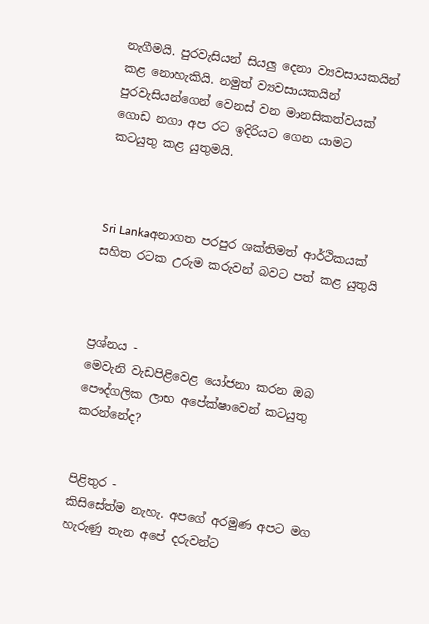නැගීමයි. පුරවැසියන් සියලු දෙනා ව්‍යවසායකයින් කළ නොහැකියි. නමුත් ව්‍යවසායකයින් පුරවැසියන්ගෙන් වෙනස් වන මානසිකත්වයක් ගොඩ නගා අප රට ඉදිරියට ගෙන යාමට කටයුතු කළ යුතුමයි.



Sri Lankaඅනාගත පරපුර ශක්තිමත් ආර්ථිකයක් සහිත රටක උරුම කරුවන් බවට පත් කළ යුතුයි



ප්‍රශ්නය -
මෙවැනි වැඩපිළිවෙළ යෝජනා කරන ඔබ පෞද්ගලික ලාභ අපේක්ෂාවෙන් කටයුතු කරන්නේද?


පිළිතුර -
කිසිසේත්ම නැහැ. අපගේ අරමුණ අපට මග හැරුණු තැන අපේ දරුවන්ට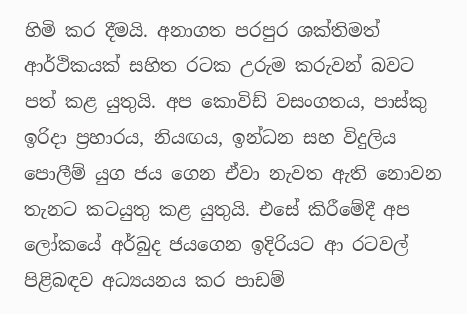හිමි කර දීමයි. අනාගත පරපුර ශක්තිමත් ආර්ථිකයක් සහිත රටක උරුම කරුවන් බවට පත් කළ යුතුයි. අප කොවිඩ් වසංගතය, පාස්කු ඉරිදා ප්‍රහාරය, නියඟය, ඉන්ධන සහ විදුලිය පොලීම් යුග ජය ගෙන ඒවා නැවත ඇති නොවන තැනට කටයුතු කළ යුතුයි. එසේ කිරීමේදී අප ලෝකයේ අර්බුද ජයගෙන ඉදිරියට ආ රටවල් පිළිබඳව අධ්‍යයනය කර පාඩම්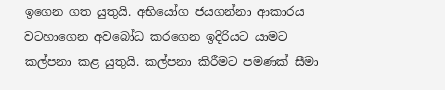ඉගෙන ගත යුතුයි. අභියෝග ජයගන්නා ආකාරය  වටහාගෙන අවබෝධ කරගෙන ඉදිරියට යාමට කල්පනා කළ යුතුයි. කල්පනා කිරීමට පමණක් සීමා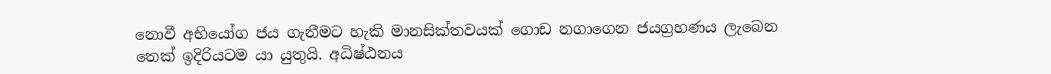නොවී අභියෝග ජය ගැනීමට හැකි මානසික්තවයක් ගොඩ නගාගෙන ජයග්‍රහණය ලැබෙන තෙක් ඉදිරියටම යා යුතුයි. අධිෂ්ඨනය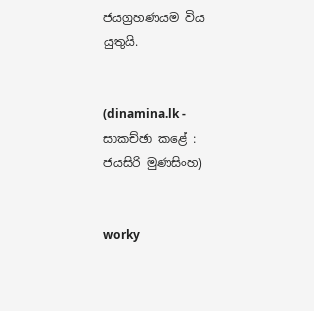ජයග්‍රහණයම විය යුතුයි.


(dinamina.lk - සාකච්ඡා කළේ :  ජයසිරි මුණසිංහ)


worky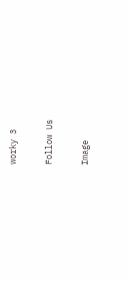worky 3

Follow Us

Image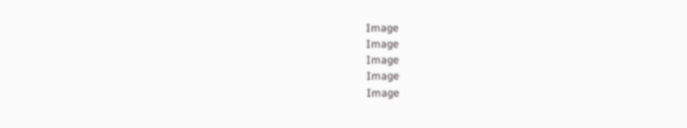Image
Image
Image
Image
Image